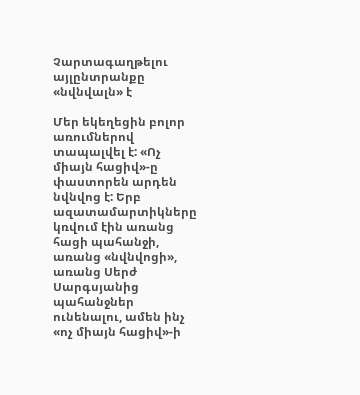Չարտագաղթելու այլընտրանքը «նվնվալն» է

Մեր եկեղեցին բոլոր առումներով տապալվել է: «Ոչ միայն հացիվ»-ը փաստորեն արդեն նվնվոց է: Երբ ազատամարտիկները կռվում էին առանց հացի պահանջի, առանց «նվնվոցի», առանց Սերժ Սարգսյանից պահանջներ ունենալու, ամեն ինչ «ոչ միայն հացիվ»-ի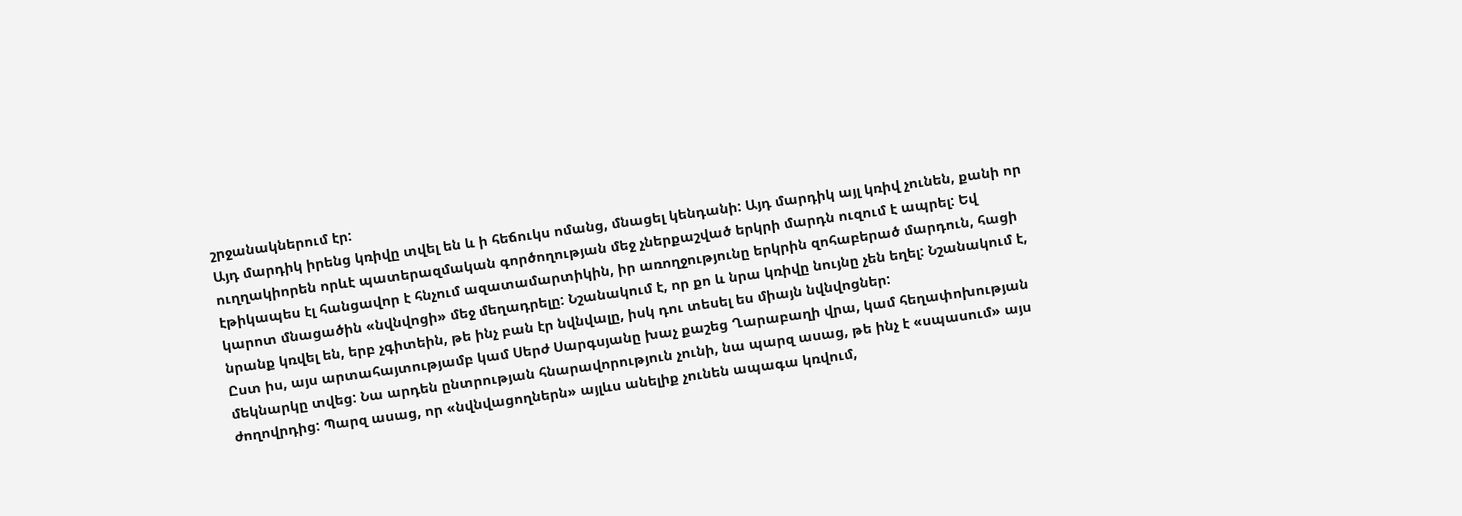շրջանակներում էր:
Այդ մարդիկ իրենց կռիվը տվել են և ի հեճուկս ոմանց, մնացել կենդանի: Այդ մարդիկ այլ կռիվ չունեն, քանի որ ուղղակիորեն որևէ պատերազմական գործողության մեջ չներքաշված երկրի մարդն ուզում է ապրել: Եվ էթիկապես էլ հանցավոր է հնչում ազատամարտիկին, իր առողջությունը երկրին զոհաբերած մարդուն, հացի կարոտ մնացածին «նվնվոցի» մեջ մեղադրելը: Նշանակում է, որ քո և նրա կռիվը նույնը չեն եղել: Նշանակում է, նրանք կռվել են, երբ չգիտեին, թե ինչ բան էր նվնվալը, իսկ դու տեսել ես միայն նվնվոցներ:
Ըստ իս, այս արտահայտությամբ կամ Սերժ Սարգսյանը խաչ քաշեց Ղարաբաղի վրա, կամ հեղափոխության մեկնարկը տվեց: Նա արդեն ընտրության հնարավորություն չունի, նա պարզ ասաց, թե ինչ է «սպասում» այս ժողովրդից: Պարզ ասաց, որ «նվնվացողներն» այլևս անելիք չունեն ապագա կռվում,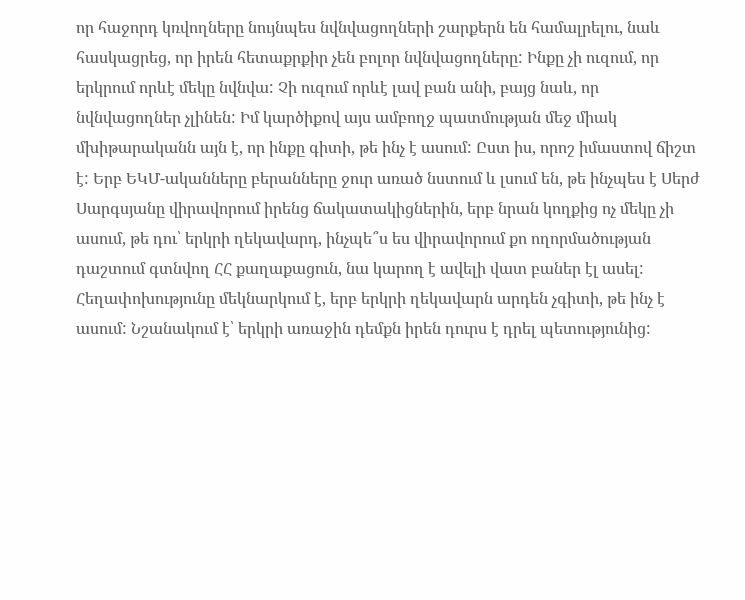որ հաջորդ կռվողները նույնպես նվնվացողների շարքերն են համալրելու, նաև հասկացրեց, որ իրեն հետաքրքիր չեն բոլոր նվնվացողները: Ինքը չի ուզում, որ երկրում որևէ մեկը նվնվա: Չի ուզում որևէ լավ բան անի, բայց նաև, որ նվնվացողներ չլինեն: Իմ կարծիքով այս ամբողջ պատմության մեջ միակ մխիթարականն այն է, որ ինքը գիտի, թե ինչ է ասում: Ըստ իս, որոշ իմաստով ճիշտ է: Երբ ԵԿՄ-ականները բերանները ջուր առած նստում և լսում են, թե ինչպես է Սերժ Սարգսյանը վիրավորում իրենց ճակատակիցներին, երբ նրան կողքից ոչ մեկը չի ասում, թե դու՝ երկրի ղեկավարդ, ինչպե՞ս ես վիրավորում քո ողորմածության դաշտում գտնվող ՀՀ քաղաքացուն, նա կարող է ավելի վատ բաներ էլ ասել:
Հեղափոխությունը մեկնարկում է, երբ երկրի ղեկավարն արդեն չգիտի, թե ինչ է ասում: Նշանակում է՝ երկրի առաջին դեմքն իրեն դուրս է դրել պետությունից: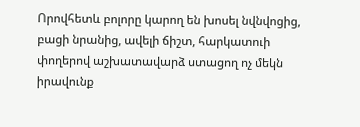Որովհետև բոլորը կարող են խոսել նվնվոցից, բացի նրանից, ավելի ճիշտ, հարկատուի փողերով աշխատավարձ ստացող ոչ մեկն իրավունք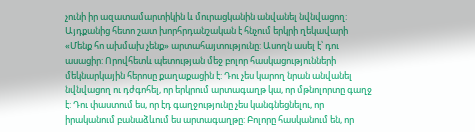չունի իր ազատամարտիկին և մուրացկանին անվանել նվնվացող: Այդքանից հետո շատ խորհրդանշական է հնչում երկրի ղեկավարի «Մենք հո ախմախ չենք» արտահայտությունը: Ասողն ասել է՝ դու ասացիր: Որովհետև պետության մեջ բոլոր հասկացությունների մեկնարկային հերոսը քաղաքացին է: Դու չես կարող նրան անվանել նվնվացող ու դժգոհել, որ երկրում արտագաղթ կա, որ մթնոլորտը գաղջ է: Դու փաստում ես, որ էդ գաղջությունը չես կանգնեցնելու, որ իրականում բանաձևում ես արտագաղթը: Բոլորը հասկանում են, որ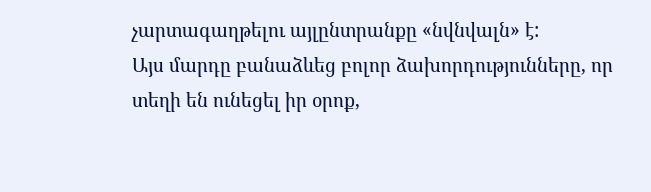չարտագաղթելու այլընտրանքը «նվնվալն» է:
Այս մարդը բանաձևեց բոլոր ձախորդությունները, որ տեղի են ունեցել իր օրոք,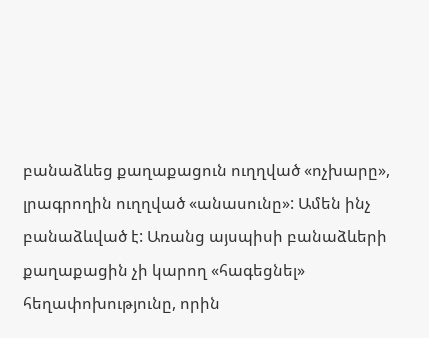բանաձևեց քաղաքացուն ուղղված «ոչխարը», լրագրողին ուղղված «անասունը»: Ամեն ինչ բանաձևված է: Առանց այսպիսի բանաձևերի քաղաքացին չի կարող «հագեցնել» հեղափոխությունը, որին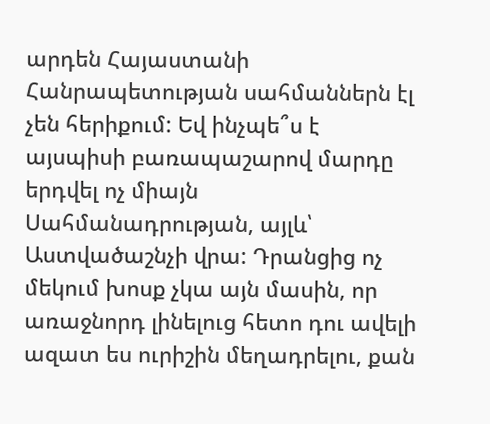արդեն Հայաստանի Հանրապետության սահմաններն էլ չեն հերիքում: Եվ ինչպե՞ս է այսպիսի բառապաշարով մարդը երդվել ոչ միայն Սահմանադրության, այլև՝ Աստվածաշնչի վրա: Դրանցից ոչ մեկում խոսք չկա այն մասին, որ առաջնորդ լինելուց հետո դու ավելի ազատ ես ուրիշին մեղադրելու, քան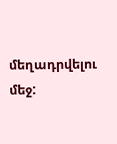մեղադրվելու մեջ: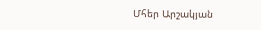Մհեր Արշակյան